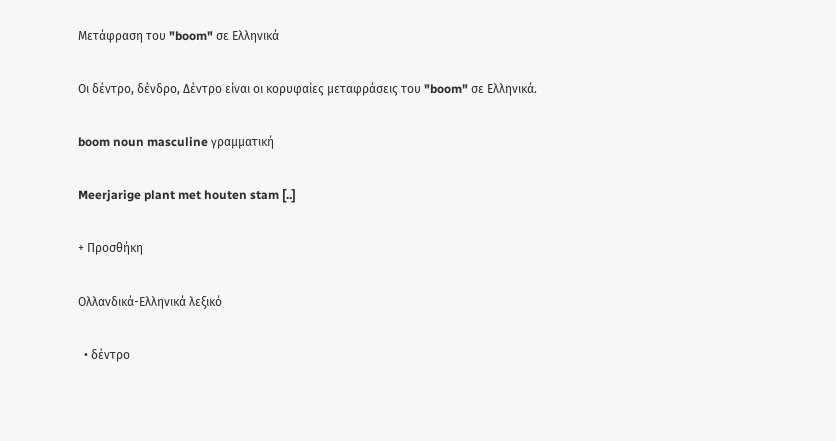Μετάφραση του "boom" σε Ελληνικά

Οι δέντρο, δένδρο, Δέντρο είναι οι κορυφαίες μεταφράσεις του "boom" σε Ελληνικά.

boom noun masculine γραμματική

Meerjarige plant met houten stam [..]

+ Προσθήκη

Ολλανδικά-Ελληνικά λεξικό

  • δέντρο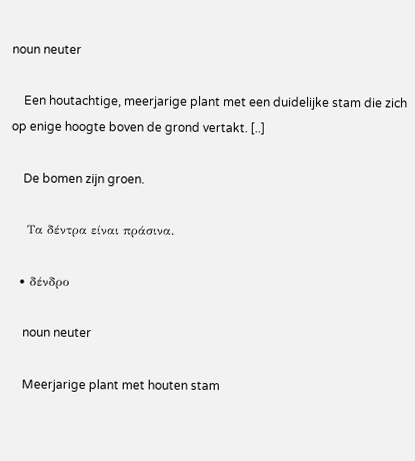noun neuter

    Een houtachtige, meerjarige plant met een duidelijke stam die zich op enige hoogte boven de grond vertakt. [..]

    De bomen zijn groen.

    Τα δέντρα είναι πράσινα.

  • δένδρο

    noun neuter

    Meerjarige plant met houten stam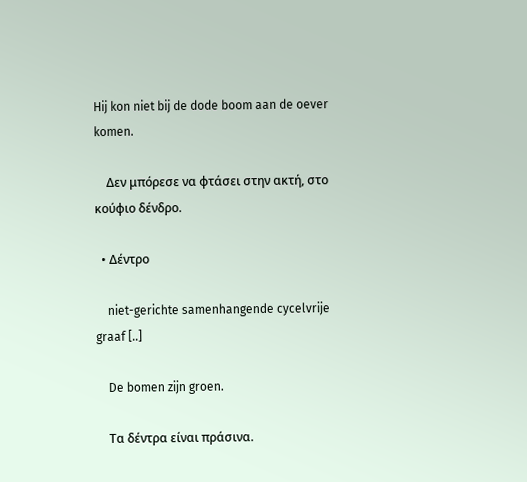Hij kon niet bij de dode boom aan de oever komen.

    Δεν μπόρεσε να φτάσει στην ακτή, στο κούφιο δένδρο.

  • Δέντρο

    niet-gerichte samenhangende cycelvrije graaf [..]

    De bomen zijn groen.

    Τα δέντρα είναι πράσινα.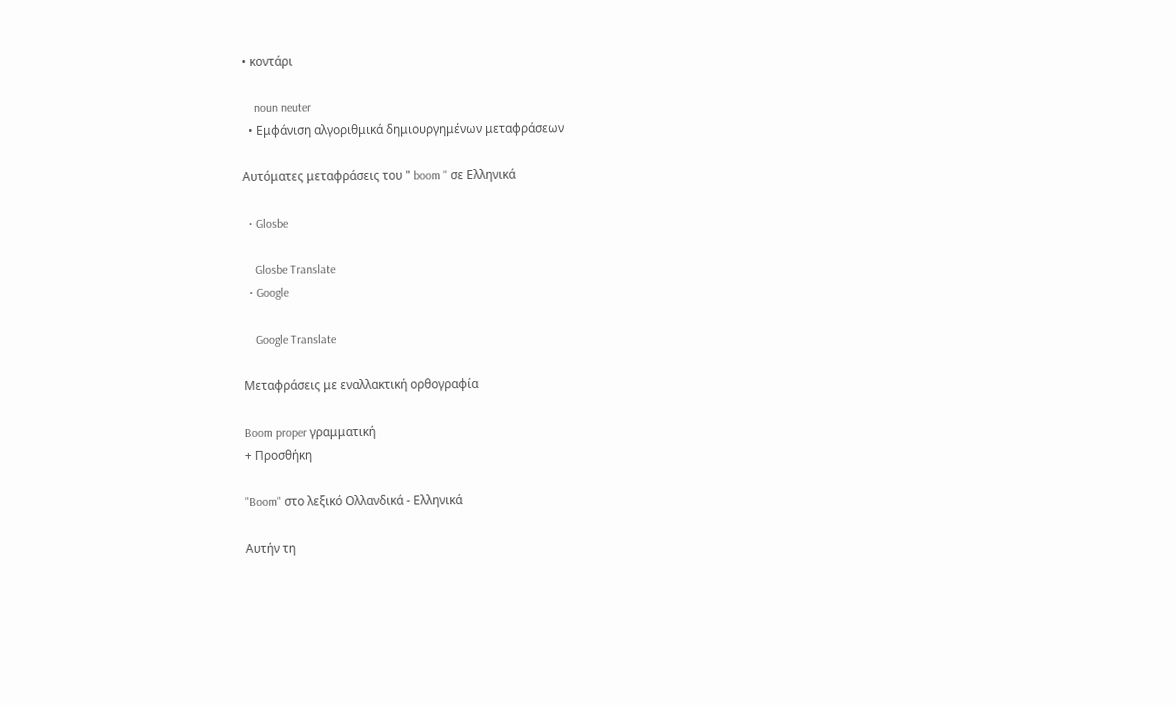• κοντάρι

    noun neuter
  • Εμφάνιση αλγοριθμικά δημιουργημένων μεταφράσεων

Αυτόματες μεταφράσεις του " boom " σε Ελληνικά

  • Glosbe

    Glosbe Translate
  • Google

    Google Translate

Μεταφράσεις με εναλλακτική ορθογραφία

Boom proper γραμματική
+ Προσθήκη

"Boom" στο λεξικό Ολλανδικά - Ελληνικά

Αυτήν τη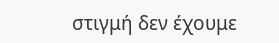στιγμή δεν έχουμε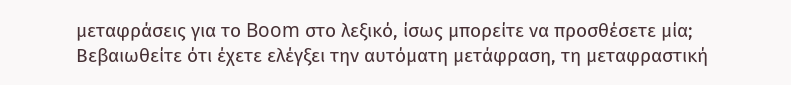μεταφράσεις για το Boom στο λεξικό, ίσως μπορείτε να προσθέσετε μία; Βεβαιωθείτε ότι έχετε ελέγξει την αυτόματη μετάφραση, τη μεταφραστική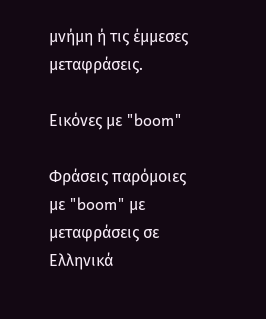μνήμη ή τις έμμεσες μεταφράσεις.

Εικόνες με "boom"

Φράσεις παρόμοιες με "boom" με μεταφράσεις σε Ελληνικά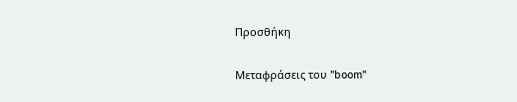Προσθήκη

Μεταφράσεις του "boom"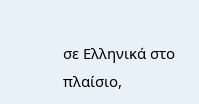σε Ελληνικά στο πλαίσιο,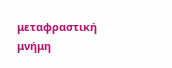μεταφραστική μνήμη